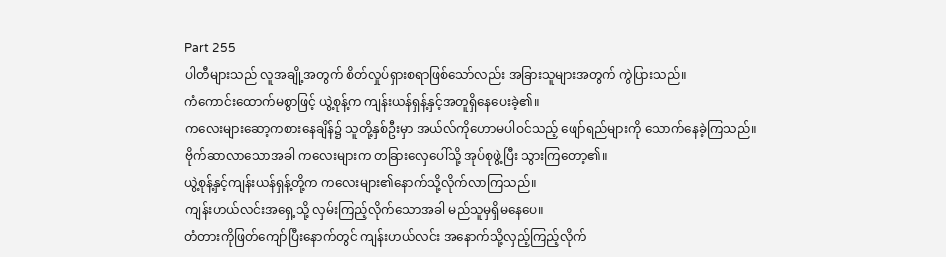Part 255
ပါတီများသည် လူအချို့အတွက် စိတ်လှုပ်ရှားစရာဖြစ်သော်လည်း အခြားသူများအတွက် ကွဲပြားသည်။
ကံကောင်းထောက်မစွာဖြင့် ယွဲ့စုန့်က ကျန်းယန်ရှန့်နှင့်အတူရှိနေပေးခဲ့၏။
ကလေးများဆော့ကစားနေချိန်၌ သူတို့နှစ်ဦးမှာ အယ်လ်ကိုဟောမပါဝင်သည့် ဖျော်ရည်များကို သောက်နေခဲ့ကြသည်။
ဗိုက်ဆာလာသောအခါ ကလေးများက တခြားလှေပေါ်သို့ အုပ်စုဖွဲ့ပြီး သွားကြတော့၏။
ယွဲ့စုန့်နှင့်ကျန်းယန်ရှန့်တို့က ကလေးများ၏နောက်သို့လိုက်လာကြသည်။
ကျန်းဟယ်လင်းအရှေ့သို့ လှမ်းကြည့်လိုက်သောအခါ မည်သူမှရှိမနေပေ။
တံတားကိုဖြတ်ကျော်ပြီးနောက်တွင် ကျန်းဟယ်လင်း အနောက်သို့လှည့်ကြည့်လိုက်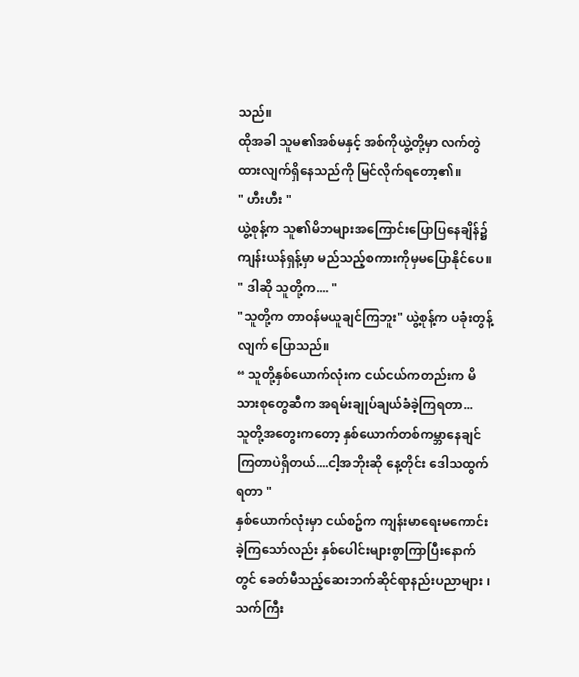သည်။
ထိုအခါ သူမ၏အစ်မနှင့် အစ်ကိုယွဲ့တို့မှာ လက်တွဲထားလျက်ရှိနေသည်ကို မြင်လိုက်ရတော့၏။
" ဟီးဟီး "
ယွဲ့စုန့်က သူ၏မိဘများအကြောင်းပြောပြနေချိန်၌
ကျန်းယန်ရှန့်မှာ မည်သည့်စကားကိုမှမပြောနိုင်ပေ။
" ဒါဆို သူတို့က.... "
"သူတို့က တာဝန်မယူချင်ကြဘူး" ယွဲ့စုန့်က ပခုံးတွန့်လျက် ပြောသည်။
“ သူတို့နှစ်ယောက်လုံးက ငယ်ငယ်ကတည်းက မိသားစုတွေဆီက အရမ်းချုပ်ချယ်ခံခဲ့ကြရတာ...
သူတို့အတွေးကတော့ နှစ်ယောက်တစ်ကမ္ဘာနေချင်ကြတာပဲရှိတယ်....ငါ့အဘိုးဆို နေ့တိုင်း ဒေါသထွက်ရတာ "
နှစ်ယောက်လုံးမှာ ငယ်စဥ်က ကျန်းမာရေးမကောင်းခဲ့ကြသော်လည်း နှစ်ပေါင်းများစွာကြာပြီးနောက်တွင် ခေတ်မီသည့်ဆေးဘက်ဆိုင်ရာနည်းပညာများ ၊ သက်ကြီး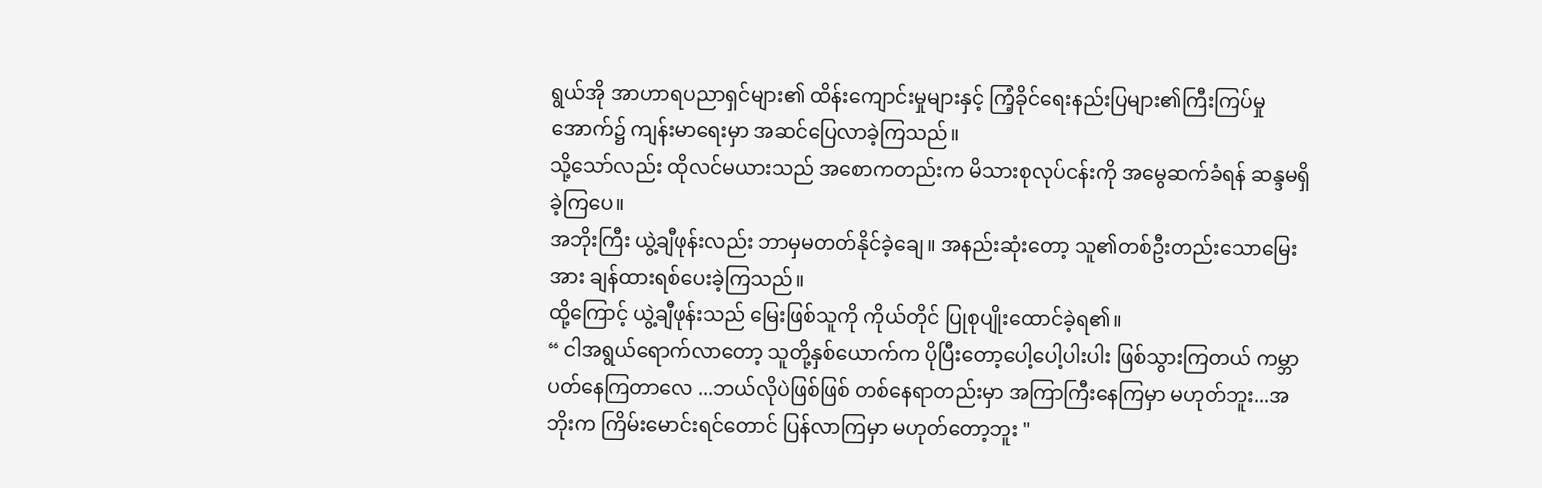ရွယ်အို အာဟာရပညာရှင်များ၏ ထိန်းကျောင်းမှုများနှင့် ကြံ့ခိုင်ရေးနည်းပြများ၏ကြီးကြပ်မှုအောက်၌ ကျန်းမာရေးမှာ အဆင်ပြေလာခဲ့ကြသည်။
သို့သော်လည်း ထိုလင်မယားသည် အစောကတည်းက မိသားစုလုပ်ငန်းကို အမွေဆက်ခံရန် ဆန္ဒမရှိခဲ့ကြပေ။
အဘိုးကြီး ယွဲ့ချီဖုန်းလည်း ဘာမှမတတ်နိုင်ခဲ့ချေ။ အနည်းဆုံးတော့ သူ၏တစ်ဦးတည်းသောမြေးအား ချန်ထားရစ်ပေးခဲ့ကြသည်။
ထို့ကြောင့် ယွဲ့ချီဖုန်းသည် မြေးဖြစ်သူကို ကိုယ်တိုင် ပြုစုပျိုးထောင်ခဲ့ရ၏။
“ ငါအရွယ်ရောက်လာတော့ သူတို့နှစ်ယောက်က ပိုပြီးတော့ပေါ့ပေါ့ပါးပါး ဖြစ်သွားကြတယ် ကမ္ဘာပတ်နေကြတာလေ ...ဘယ်လိုပဲဖြစ်ဖြစ် တစ်နေရာတည်းမှာ အကြာကြီးနေကြမှာ မဟုတ်ဘူး...အဘိုးက ကြိမ်းမောင်းရင်တောင် ပြန်လာကြမှာ မဟုတ်တော့ဘူး "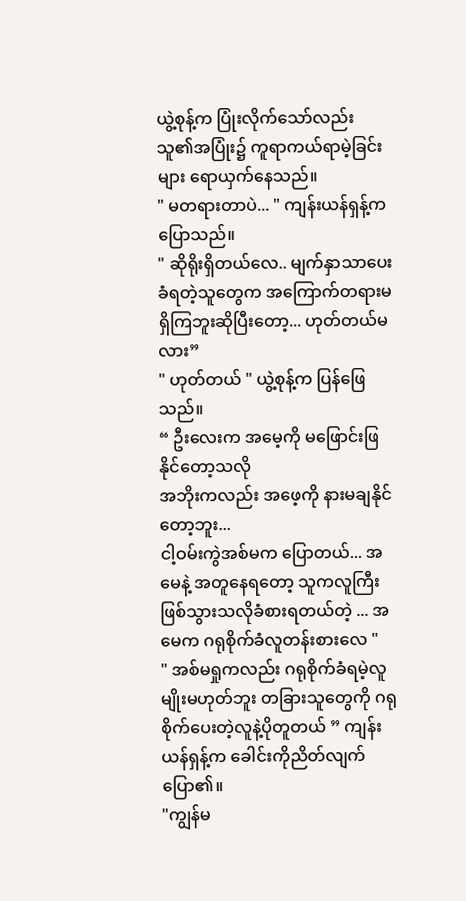ယွဲ့စုန့်က ပြုံးလိုက်သော်လည်း သူ၏အပြုံး၌ ကူရာကယ်ရာမဲ့ခြင်းများ ရောယှက်နေသည်။
" မတရားတာပဲ... " ကျန်းယန်ရှန့်က ပြောသည်။
" ဆိုရိုးရှိတယ်လေ.. မျက်နှာသာပေးခံရတဲ့သူတွေက အကြောက်တရားမရှိကြဘူးဆိုပြီးတော့... ဟုတ်တယ်မလား”
" ဟုတ်တယ် " ယွဲ့စုန့်က ပြန်ဖြေသည်။
“ ဦးလေးက အမေ့ကို မဖြောင်းဖြနိုင်တော့သလို
အဘိုးကလည်း အဖေ့ကို နားမချနိုင်တော့ဘူး...
ငါ့ဝမ်းကွဲအစ်မက ပြောတယ်... အမေနဲ့ အတူနေရတော့ သူကလူကြီးဖြစ်သွားသလိုခံစားရတယ်တဲ့ ... အမေက ဂရုစိုက်ခံလူတန်းစားလေ "
" အစ်မရှုကလည်း ဂရုစိုက်ခံရမဲ့လူမျိုးမဟုတ်ဘူး တခြားသူတွေကို ဂရုစိုက်ပေးတဲ့လူနဲ့ပိုတူတယ် ” ကျန်းယန်ရှန့်က ခေါင်းကိုညိတ်လျက်ပြော၏။
"ကျွန်မ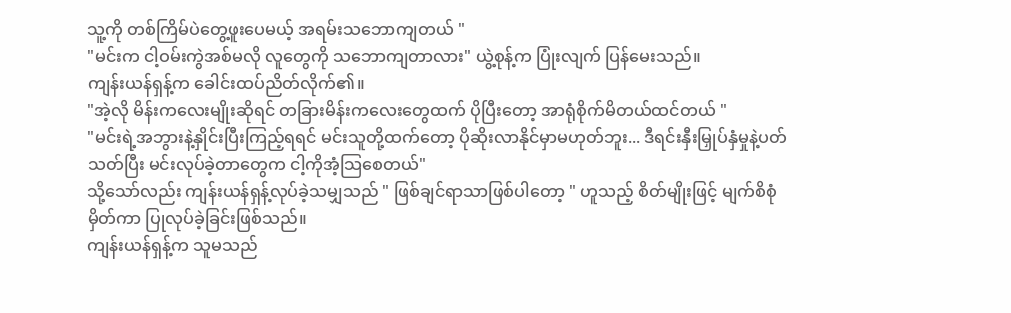သူ့ကို တစ်ကြိမ်ပဲတွေ့ဖူးပေမယ့် အရမ်းသဘောကျတယ် "
"မင်းက ငါ့ဝမ်းကွဲအစ်မလို လူတွေကို သဘောကျတာလား" ယွဲ့စုန့်က ပြုံးလျက် ပြန်မေးသည်။
ကျန်းယန်ရှန့်က ခေါင်းထပ်ညိတ်လိုက်၏။
"အဲ့လို မိန်းကလေးမျိုးဆိုရင် တခြားမိန်းကလေးတွေထက် ပိုပြီးတော့ အာရုံစိုက်မိတယ်ထင်တယ် "
"မင်းရဲ့အဘွားနဲ့နှိုင်းပြီးကြည့်ရရင် မင်းသူတို့ထက်တော့ ပိုဆိုးလာနိုင်မှာမဟုတ်ဘူး... ဒီရင်းနှီးမြှုပ်နှံမှုနဲ့ပတ်သတ်ပြီး မင်းလုပ်ခဲ့တာတွေက ငါ့ကိုအံ့သြစေတယ်"
သို့သော်လည်း ကျန်းယန်ရှန့်လုပ်ခဲ့သမျှသည် " ဖြစ်ချင်ရာသာဖြစ်ပါတော့ " ဟူသည့် စိတ်မျိုးဖြင့် မျက်စိစုံမှိတ်ကာ ပြုလုပ်ခဲ့ခြင်းဖြစ်သည်။
ကျန်းယန်ရှန့်က သူမသည်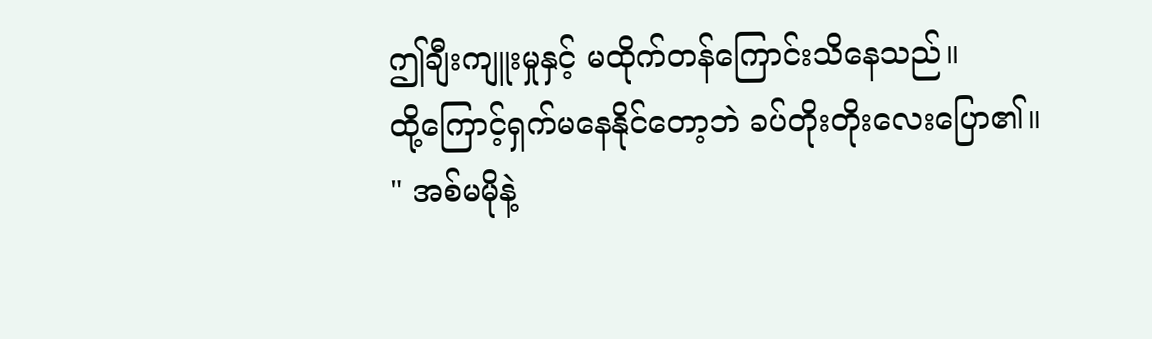ဤချီးကျူးမှုနှင့် မထိုက်တန်ကြောင်းသိနေသည်။
ထို့ကြောင့်ရှက်မနေနိုင်တော့ဘဲ ခပ်တိုးတိုးလေးပြော၏။
" အစ်မမိုနဲ့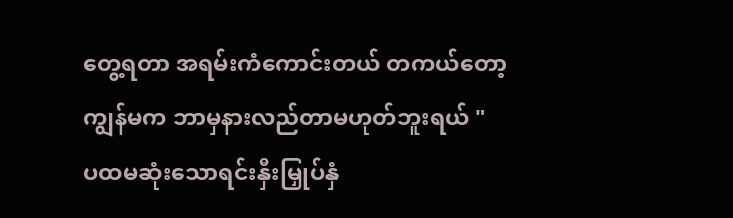တွေ့ရတာ အရမ်းကံကောင်းတယ် တကယ်တော့ ကျွန်မက ဘာမှနားလည်တာမဟုတ်ဘူးရယ် "
ပထမဆုံးသောရင်းနှီးမြှုပ်နှံ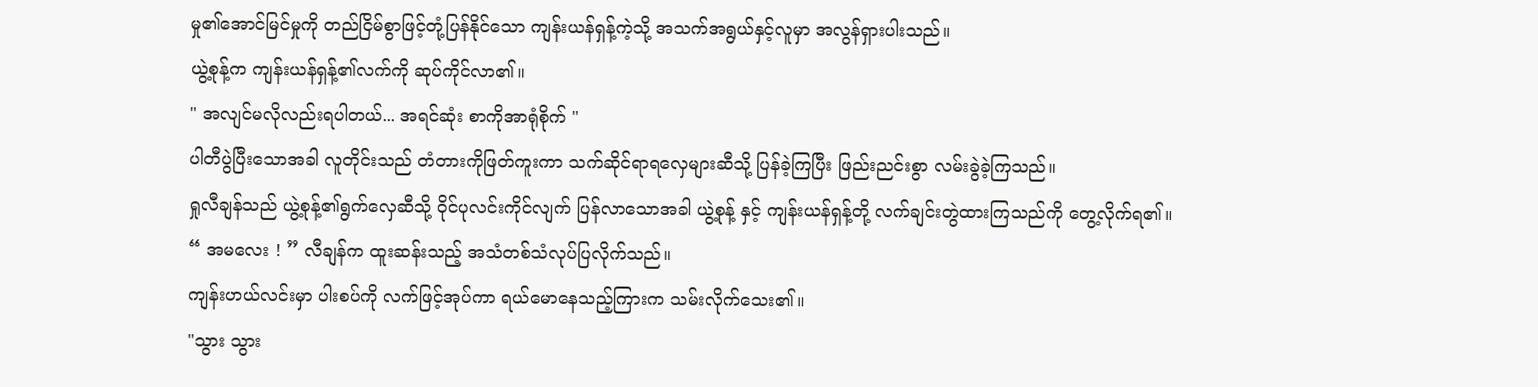မှု၏အောင်မြင်မှုကို တည်ငြိမ်စွာဖြင့်တုံ့ပြန်နိုင်သော ကျန်းယန်ရှန့်ကဲ့သို့ အသက်အရွယ်နှင့်လူမှာ အလွန်ရှားပါးသည်။
ယွဲ့စုန့်က ကျန်းယန်ရှန့်၏လက်ကို ဆုပ်ကိုင်လာ၏။
" အလျင်မလိုလည်းရပါတယ်... အရင်ဆုံး စာကိုအာရုံစိုက် "
ပါတီပွဲပြီးသောအခါ လူတိုင်းသည် တံတားကိုဖြတ်ကူးကာ သက်ဆိုင်ရာရလှေများဆီသို့ ပြန်ခဲ့ကြပြီး ဖြည်းညင်းစွာ လမ်းခွဲခဲ့ကြသည်။
ရှုလီချန်သည် ယွဲ့စုန့်၏ရွက်လှေဆီသို့ ဝိုင်ပုလင်းကိုင်လျက် ပြန်လာသောအခါ ယွဲ့စုန့် နှင့် ကျန်းယန်ရှန့်တို့ လက်ချင်းတွဲထားကြသည်ကို တွေ့လိုက်ရ၏။
“ အမလေး ! ” လီချန်က ထူးဆန်းသည့် အသံတစ်သံလုပ်ပြလိုက်သည်။
ကျန်းဟယ်လင်းမှာ ပါးစပ်ကို လက်ဖြင့်အုပ်ကာ ရယ်မောနေသည့်ကြားက သမ်းလိုက်သေး၏။
"သွား သွား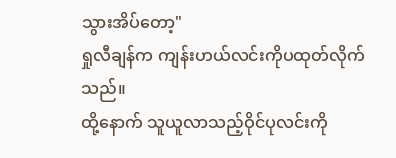သွားအိပ်တော့"
ရှုလီချန်က ကျန်းဟယ်လင်းကိုပထုတ်လိုက်သည်။
ထို့နောက် သူယူလာသည့်ဝိုင်ပုလင်းကို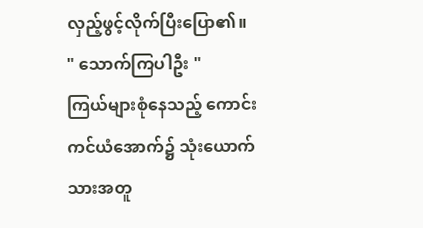လှည့်ဖွင့်လိုက်ပြီးပြော၏။
" သောက်ကြပါဦး "
ကြယ်များစုံနေသည့် ကောင်းကင်ယံအောက်၌ သုံးယောက်သားအတူ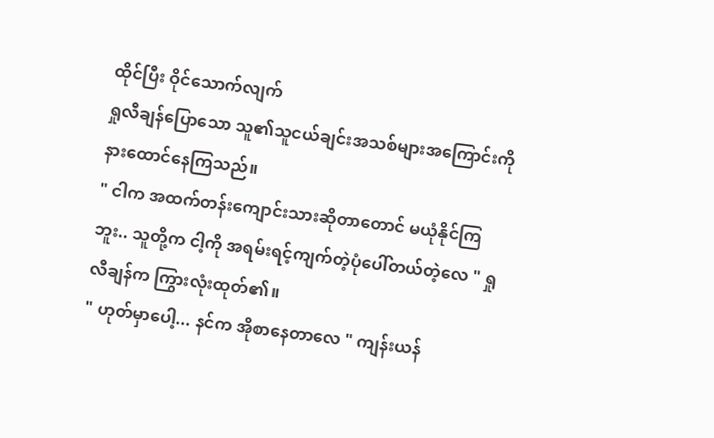ထိုင်ပြီး ဝိုင်သောက်လျက်
ရှုလီချန်ပြောသော သူ၏သူငယ်ချင်းအသစ်များအကြောင်းကို နားထောင်နေကြသည်။
" ငါက အထက်တန်းကျောင်းသားဆိုတာတောင် မယုံနိုင်ကြဘူး.. သူတို့က ငါ့ကို အရမ်းရင့်ကျက်တဲ့ပုံပေါ်တယ်တဲ့လေ " ရှုလီချန်က ကြွားလုံးထုတ်၏။
" ဟုတ်မှာပေါ့... နင်က အိုစာနေတာလေ " ကျန်းယန်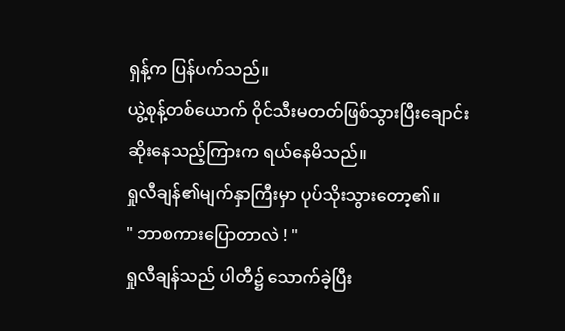ရှန့်က ပြန်ပက်သည်။
ယွဲ့စုန့်တစ်ယောက် ဝိုင်သီးမတတ်ဖြစ်သွားပြီးချောင်းဆိုးနေသည့်ကြားက ရယ်နေမိသည်။
ရှုလီချန်၏မျက်နှာကြီးမှာ ပုပ်သိုးသွားတော့၏။
" ဘာစကားပြောတာလဲ ! "
ရှုလီချန်သည် ပါတီ၌ သောက်ခဲ့ပြီး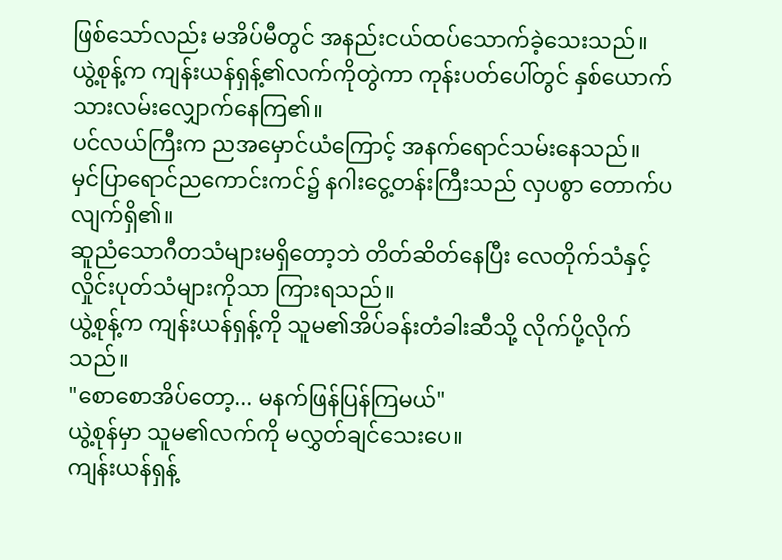ဖြစ်သော်လည်း မအိပ်မီတွင် အနည်းငယ်ထပ်သောက်ခဲ့သေးသည်။
ယွဲ့စုန့်က ကျန်းယန်ရှန့်၏လက်ကိုတွဲကာ ကုန်းပတ်ပေါ်တွင် နှစ်ယောက်သားလမ်းလျှောက်နေကြ၏။
ပင်လယ်ကြီးက ညအမှောင်ယံကြောင့် အနက်ရောင်သမ်းနေသည်။
မှင်ပြာရောင်ညကောင်းကင်၌ နဂါးငွေ့တန်းကြီးသည် လှပစွာ တောက်ပလျက်ရှိ၏။
ဆူညံသောဂီတသံများမရှိတော့ဘဲ တိတ်ဆိတ်နေပြီး လေတိုက်သံနှင့် လှိုင်းပုတ်သံများကိုသာ ကြားရသည်။
ယွဲ့စုန့်က ကျန်းယန်ရှန့်ကို သူမ၏အိပ်ခန်းတံခါးဆီသို့ လိုက်ပို့လိုက်သည်။
"စောစောအိပ်တော့... မနက်ဖြန်ပြန်ကြမယ်"
ယွဲ့စုန်မှာ သူမ၏လက်ကို မလွှတ်ချင်သေးပေ။
ကျန်းယန်ရှန့်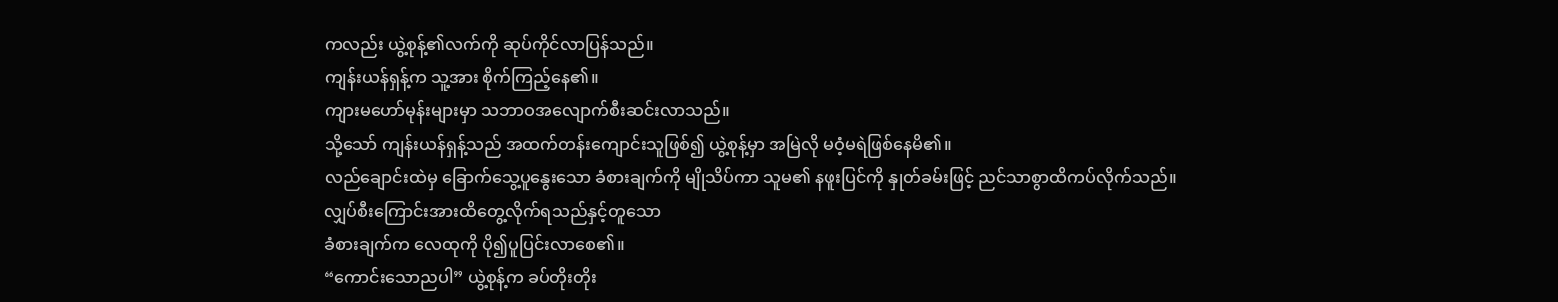ကလည်း ယွဲ့စုန့်၏လက်ကို ဆုပ်ကိုင်လာပြန်သည်။
ကျန်းယန်ရှန့်က သူ့အား စိုက်ကြည့်နေ၏။
ကျားမဟော်မုန်းများမှာ သဘာဝအလျောက်စီးဆင်းလာသည်။
သို့သော် ကျန်းယန်ရှန့်သည် အထက်တန်းကျောင်းသူဖြစ်၍ ယွဲ့စုန့်မှာ အမြဲလို မဝံ့မရဲဖြစ်နေမိ၏။
လည်ချောင်းထဲမှ ခြောက်သွေ့ပူနွေးသော ခံစားချက်ကို မျိုသိပ်ကာ သူမ၏ နဖူးပြင်ကို နှုတ်ခမ်းဖြင့် ညင်သာစွာထိကပ်လိုက်သည်။
လျှပ်စီးကြောင်းအားထိတွေ့လိုက်ရသည်နှင့်တူသော
ခံစားချက်က လေထုကို ပို၍ပူပြင်းလာစေ၏။
“ကောင်းသောညပါ” ယွဲ့စုန့်က ခပ်တိုးတိုး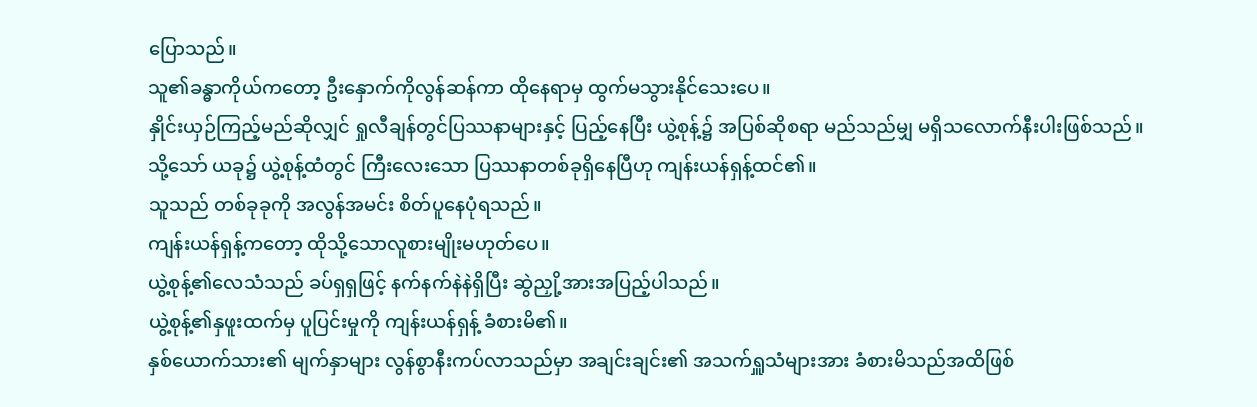ပြောသည်။
သူ၏ခန္ဓာကိုယ်ကတော့ ဦးနှောက်ကိုလွန်ဆန်ကာ ထိုနေရာမှ ထွက်မသွားနိုင်သေးပေ။
နှိုင်းယှဉ်ကြည့်မည်ဆိုလျှင် ရှုလီချန်တွင်ပြဿနာများနှင့် ပြည့်နေပြီး ယွဲ့စုန့်၌ အပြစ်ဆိုစရာ မည်သည်မျှ မရှိသလောက်နီးပါးဖြစ်သည်။
သို့သော် ယခု၌ ယွဲ့စုန့်ထံတွင် ကြီးလေးသော ပြဿနာတစ်ခုရှိနေပြီဟု ကျန်းယန်ရှန့်ထင်၏။
သူသည် တစ်ခုခုကို အလွန်အမင်း စိတ်ပူနေပုံရသည်။
ကျန်းယန်ရှန့်ကတော့ ထိုသို့သောလူစားမျိုးမဟုတ်ပေ။
ယွဲ့စုန့်၏လေသံသည် ခပ်ရှရှဖြင့် နက်နက်နဲနဲရှိပြီး ဆွဲညှို့အားအပြည့်ပါသည်။
ယွဲ့စုန့်၏နှဖူးထက်မှ ပူပြင်းမှုကို ကျန်းယန်ရှန့် ခံစားမိ၏။
နှစ်ယောက်သား၏ မျက်နှာများ လွန်စွာနီးကပ်လာသည်မှာ အချင်းချင်း၏ အသက်ရှူသံများအား ခံစားမိသည်အထိဖြစ်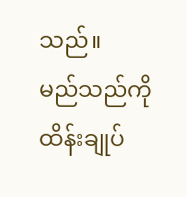သည်။
မည်သည်ကို ထိန်းချုပ်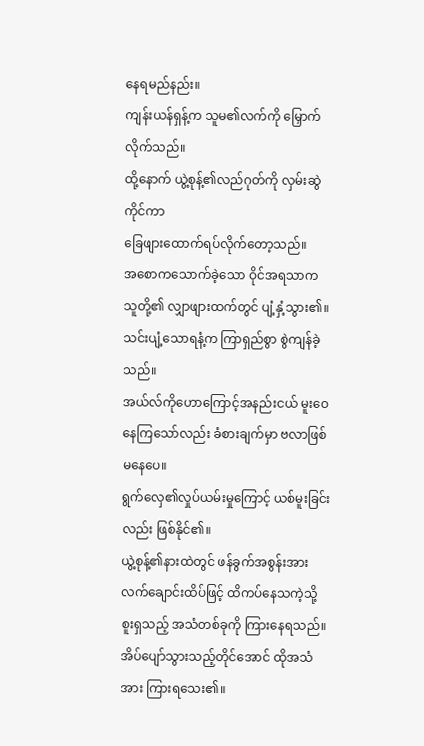နေရမည်နည်း။
ကျန်းယန်ရှန့်က သူမ၏လက်ကို မြှောက်လိုက်သည်။
ထို့နောက် ယွဲ့စုန့်၏လည်ဂုတ်ကို လှမ်းဆွဲကိုင်ကာ
ခြေဖျားထောက်ရပ်လိုက်တော့သည်။
အစောကသောက်ခဲ့သော ဝိုင်အရသာက သူတို့၏ လျှာဖျားထက်တွင် ပျံ့နှံ့သွား၏။
သင်းပျံ့သောရနံ့က ကြာရှည်စွာ စွဲကျန်ခဲ့သည်။
အယ်လ်ကိုဟောကြောင့်အနည်းငယ် မူးဝေနေကြသော်လည်း ခံစားချက်မှာ ဗလာဖြစ်မနေပေ။
ရွက်လှေ၏လှုပ်ယမ်းမှုကြောင့် ယစ်မူးခြင်းလည်း ဖြစ်နိုင်၏။
ယွဲ့စုန့်၏နားထဲတွင် ဖန်ခွက်အစွန်းအား လက်ချောင်းထိပ်ဖြင့် ထိကပ်နေသကဲ့သို့ စူးရှသည့် အသံတစ်ခုကို ကြားနေရသည်။
အိပ်ပျော်သွားသည့်တိုင်အောင် ထိုအသံအား ကြားရသေး၏။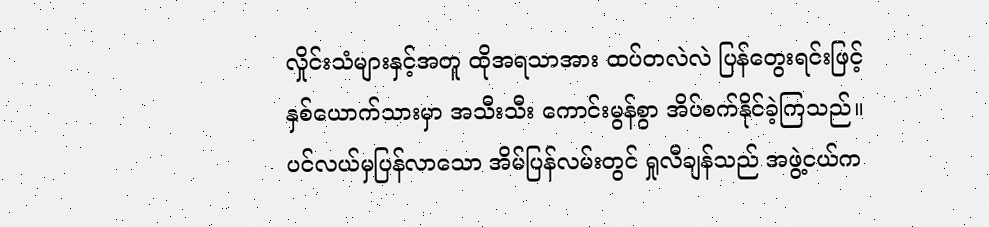လှိုင်းသံများနှင့်အတူ ထိုအရသာအား ထပ်တလဲလဲ ပြန်တွေးရင်းဖြင့် နှစ်ယောက်သားမှာ အသီးသီး ကောင်းမွန်စွာ အိပ်စက်နိုင်ခဲ့ကြသည်။
ပင်လယ်မှပြန်လာသော အိမ်ပြန်လမ်းတွင် ရှုလီချန်သည် အဖွဲ့ငယ်က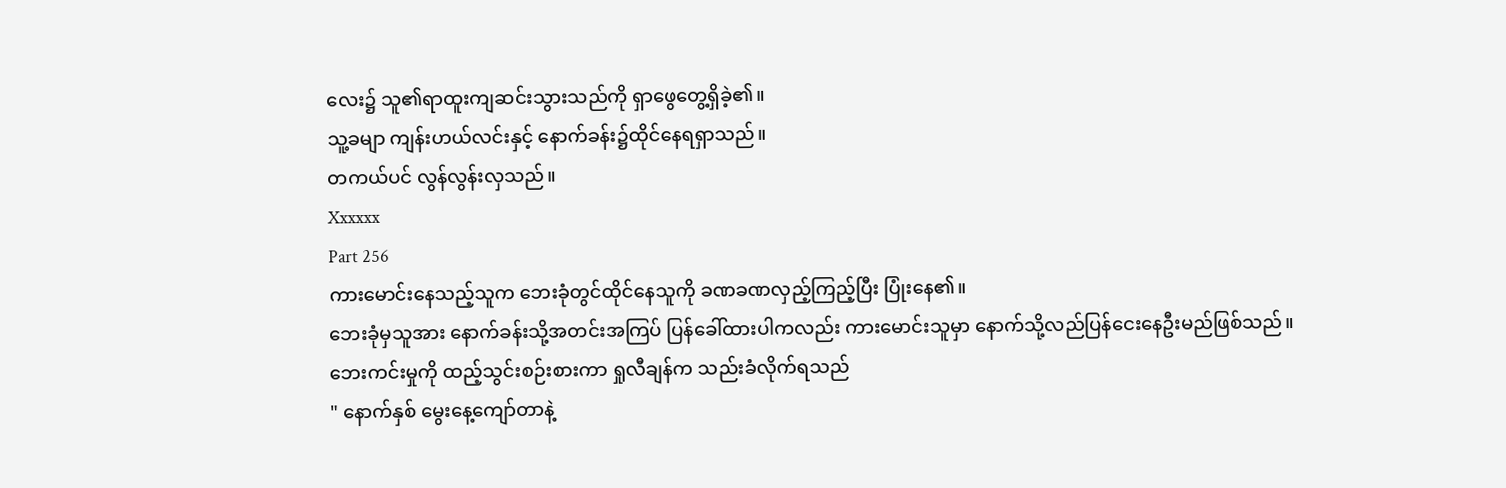လေး၌ သူ၏ရာထူးကျဆင်းသွားသည်ကို ရှာဖွေတွေ့ရှိခဲ့၏။
သူ့ခမျာ ကျန်းဟယ်လင်းနှင့် နောက်ခန်း၌ထိုင်နေရရှာသည်။
တကယ်ပင် လွန်လွန်းလှသည်။
Xxxxxx
Part 256
ကားမောင်းနေသည့်သူက ဘေးခုံတွင်ထိုင်နေသူကို ခဏခဏလှည့်ကြည့်ပြီး ပြုံးနေ၏။
ဘေးခုံမှသူအား နောက်ခန်းသို့အတင်းအကြပ် ပြန်ခေါ်ထားပါကလည်း ကားမောင်းသူမှာ နောက်သို့လည်ပြန်ငေးနေဦးမည်ဖြစ်သည်။
ဘေးကင်းမှုကို ထည့်သွင်းစဉ်းစားကာ ရှုလီချန်က သည်းခံလိုက်ရသည်
" နောက်နှစ် မွေးနေ့ကျော်တာနဲ့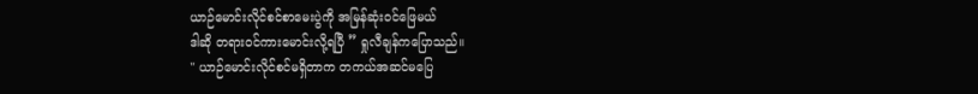ယာဉ်မောင်းလိုင်စင်စာမေးပွဲကို အမြန်ဆုံးဝင်ဖြေမယ်
ဒါဆို တရားဝင်ကားမောင်းလို့ရပြီ ” ရှုလီချန်ကပြောသည်။
" ယာဉ်မောင်းလိုင်စင်မရှိတာက တကယ်အဆင်မပြေ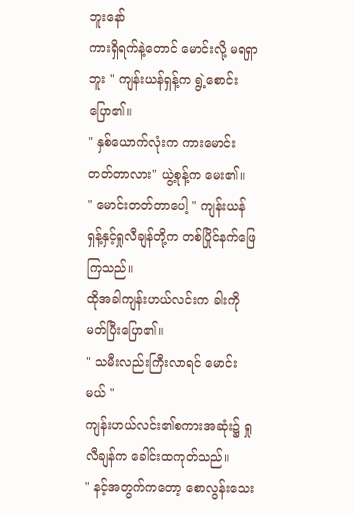ဘူးနော်
ကားရှိရက်နဲ့တောင် မောင်းလို့ မရရှာဘူး " ကျန်းယန်ရှန့်က ရွဲ့စောင်းပြော၏။
" နှစ်ယောက်လုံးက ကားမောင်းတတ်တာလား" ယွဲ့စုန့်က မေး၏။
" မောင်းတတ်တာပေါ့ " ကျန်းယန်ရှန့်နှင့်ရှုလီချန်တို့က တစ်ပြိုင်နက်ဖြေကြသည်။
ထိုအခါကျန်းဟယ်လင်းက ခါးကိုမတ်ပြီးပြော၏။
" သမီးလည်းကြီးလာရင် မောင်းမယ် "
ကျန်းဟယ်လင်း၏စကားအဆုံး၌ ရှုလီချန်က ခေါင်းထကုတ်သည်။
" နင့်အတွက်ကတော့ စောလွန်းသေး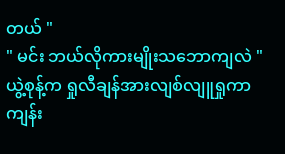တယ် "
" မင်း ဘယ်လိုကားမျိုးသဘောကျလဲ "
ယွဲ့စုန့်က ရှုလီချန်အားလျစ်လျူရှုကာ ကျန်း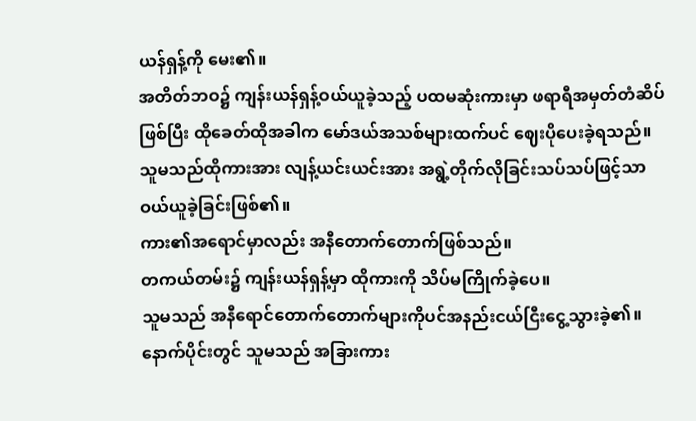ယန်ရှန့်ကို မေး၏။
အတိတ်ဘဝ၌ ကျန်းယန်ရှန့်ဝယ်ယူခဲ့သည့် ပထမဆုံးကားမှာ ဖရာရီအမှတ်တံဆိပ်ဖြစ်ပြီး ထိုခေတ်ထိုအခါက မော်ဒယ်အသစ်များထက်ပင် ဈေးပိုပေးခဲ့ရသည်။
သူမသည်ထိုကားအား လျန့်ယင်းယင်းအား အရွဲ့တိုက်လိုခြင်းသပ်သပ်ဖြင့်သာ ဝယ်ယူခဲ့ခြင်းဖြစ်၏။
ကား၏အရောင်မှာလည်း အနီတောက်တောက်ဖြစ်သည်။
တကယ်တမ်း၌ ကျန်းယန်ရှန့်မှာ ထိုကားကို သိပ်မကြိုက်ခဲ့ပေ။
သူမသည် အနီရောင်တောက်တောက်များကိုပင်အနည်းငယ်ငြီးငွေ့သွားခဲ့၏။
နောက်ပိုင်းတွင် သူမသည် အခြားကား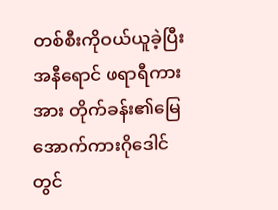တစ်စီးကိုဝယ်ယူခဲ့ပြီး အနီရောင် ဖရာရီကားအား တိုက်ခန်း၏မြေအောက်ကားဂိုဒေါင်တွင်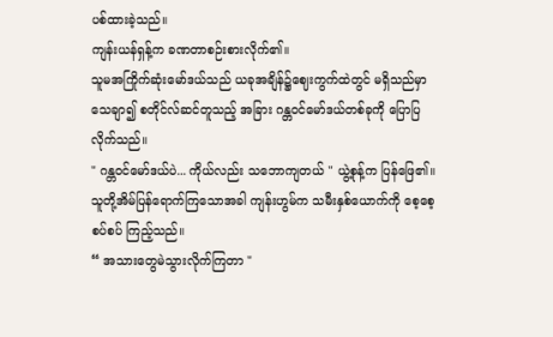ပစ်ထားခဲ့သည်။
ကျန်းယန်ရှန့်က ခဏတာစဉ်းစားလိုက်၏။
သူမအကြိုက်ဆုံးမော်ဒယ်သည် ယခုအချိန်၌ဈေးကွက်ထဲတွင် မရှိသည်မှာသေချာ၍ စတိုင်လ်ဆင်တူသည့် အခြား ဂန္တဝင်မော်ဒယ်တစ်ခုကို ပြောပြလိုက်သည်။
" ဂန္တဝင်မော်ဒယ်ပဲ... ကိုယ်လည်း သဘောကျတယ် " ယွဲ့စုန့်က ပြန်ဖြေ၏။
သူတို့အိမ်ပြန်ရောက်ကြသောအခါ ကျန်းဟွမ်က သမီးနှစ်ယောက်ကို စေ့စေ့စပ်စပ် ကြည့်သည်။
“ အသားတွေမဲသွားလိုက်ကြတာ "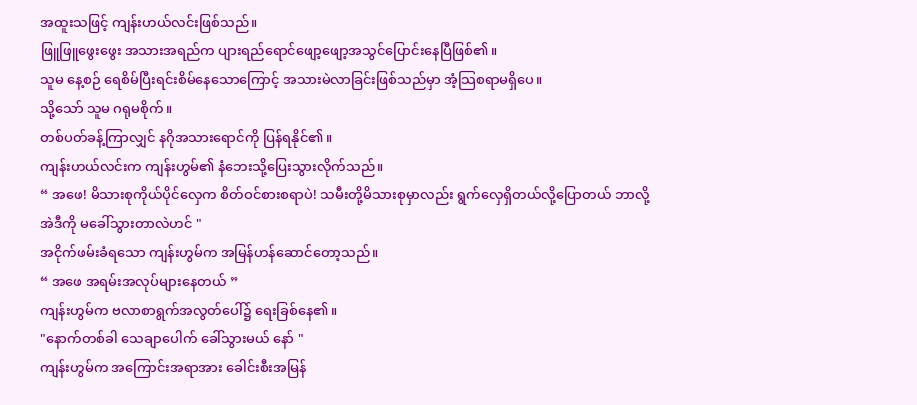အထူးသဖြင့် ကျန်းဟယ်လင်းဖြစ်သည်။
ဖြူဖြူဖွေးဖွေး အသားအရည်က ပျားရည်ရောင်ဖျော့ဖျော့အသွင်ပြောင်းနေပြီဖြစ်၏။
သူမ နေ့စဉ် ရေစိမ်ပြီးရင်းစိမ်နေသောကြောင့် အသားမဲလာခြင်းဖြစ်သည်မှာ အံ့သြစရာမရှိပေ။
သို့သော် သူမ ဂရုမစိုက်။
တစ်ပတ်ခန့်ကြာလျှင် နဂိုအသားရောင်ကို ပြန်ရနိုင်၏။
ကျန်းဟယ်လင်းက ကျန်းဟွမ်၏ နံဘေးသို့ပြေးသွားလိုက်သည်။
“ အဖေ! မိသားစုကိုယ်ပိုင်လှေက စိတ်ဝင်စားစရာပဲ! သမီးတို့မိသားစုမှာလည်း ရွက်လှေရှိတယ်လို့ပြောတယ် ဘာလို့ အဲဒီကို မခေါ်သွားတာလဲဟင် "
အငိုက်ဖမ်းခံရသော ကျန်းဟွမ်က အမြန်ဟန်ဆောင်တော့သည်။
“ အဖေ အရမ်းအလုပ်များနေတယ် ”
ကျန်းဟွမ်က ဗလာစာရွက်အလွတ်ပေါ်၌ ရေးခြစ်နေ၏။
"နောက်တစ်ခါ သေချာပေါက် ခေါ်သွားမယ် နော် "
ကျန်းဟွမ်က အကြောင်းအရာအား ခေါင်းစီးအမြန်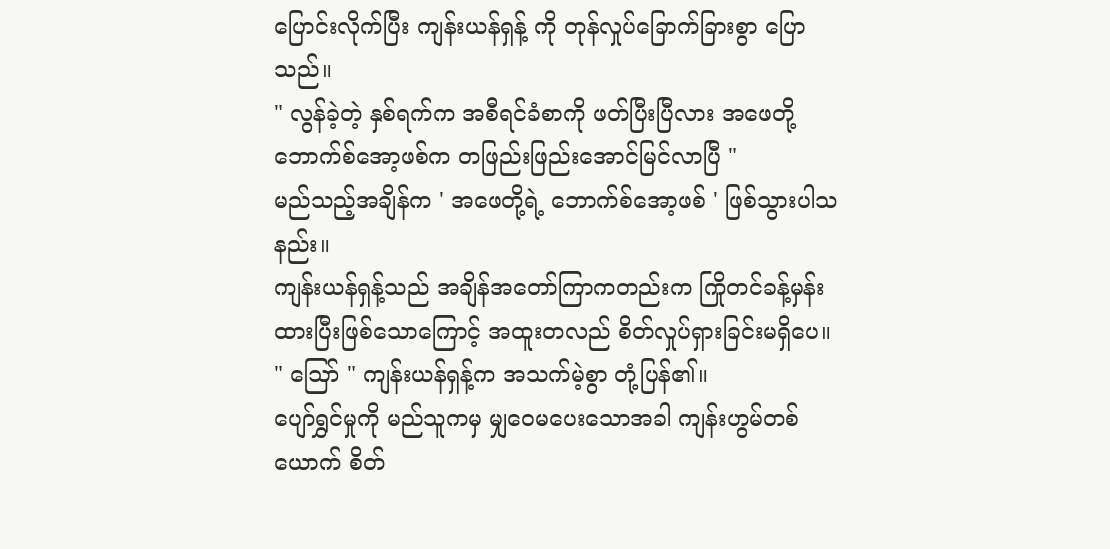ပြောင်းလိုက်ပြီး ကျန်းယန်ရှန့် ကို တုန်လှုပ်ခြောက်ခြားစွာ ပြောသည်။
" လွန်ခဲ့တဲ့ နှစ်ရက်က အစီရင်ခံစာကို ဖတ်ပြီးပြီလား အဖေတို့ ဘောက်စ်အော့ဖစ်က တဖြည်းဖြည်းအောင်မြင်လာပြီ "
မည်သည့်အချိန်က ' အဖေတို့ရဲ့ ဘောက်စ်အော့ဖစ် ' ဖြစ်သွားပါသနည်း။
ကျန်းယန်ရှန့်သည် အချိန်အတော်ကြာကတည်းက ကြိုတင်ခန့်မှန်းထားပြီးဖြစ်သောကြောင့် အထူးတလည် စိတ်လှုပ်ရှားခြင်းမရှိပေ။
" ဪ " ကျန်းယန်ရှန့်က အသက်မဲ့စွာ တုံ့ပြန်၏။
ပျော်ရွှင်မှုကို မည်သူကမှ မျှဝေမပေးသောအခါ ကျန်းဟွမ်တစ်ယောက် စိတ်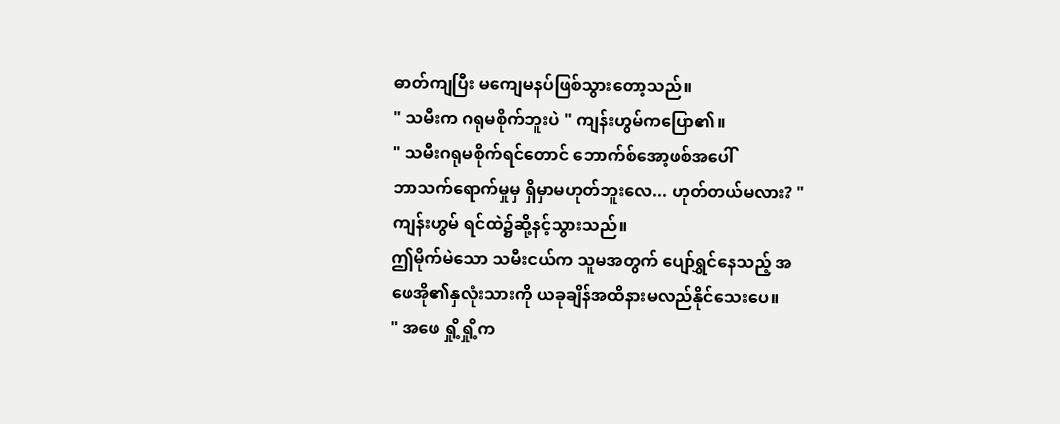ဓာတ်ကျပြီး မကျေမနပ်ဖြစ်သွားတော့သည်။
" သမီးက ဂရုမစိုက်ဘူးပဲ " ကျန်းဟွမ်ကပြော၏။
" သမီးဂရုမစိုက်ရင်တောင် ဘောက်စ်အော့ဖစ်အပေါ်
ဘာသက်ရောက်မှုမှ ရှိမှာမဟုတ်ဘူးလေ... ဟုတ်တယ်မလား? "
ကျန်းဟွမ် ရင်ထဲ၌ဆို့နင့်သွားသည်။
ဤမိုက်မဲသော သမီးငယ်က သူမအတွက် ပျော်ရွှင်နေသည့် အဖေအို၏နှလုံးသားကို ယခုချိန်အထိနားမလည်နိုင်သေးပေ။
" အဖေ ရှို့ရှို့က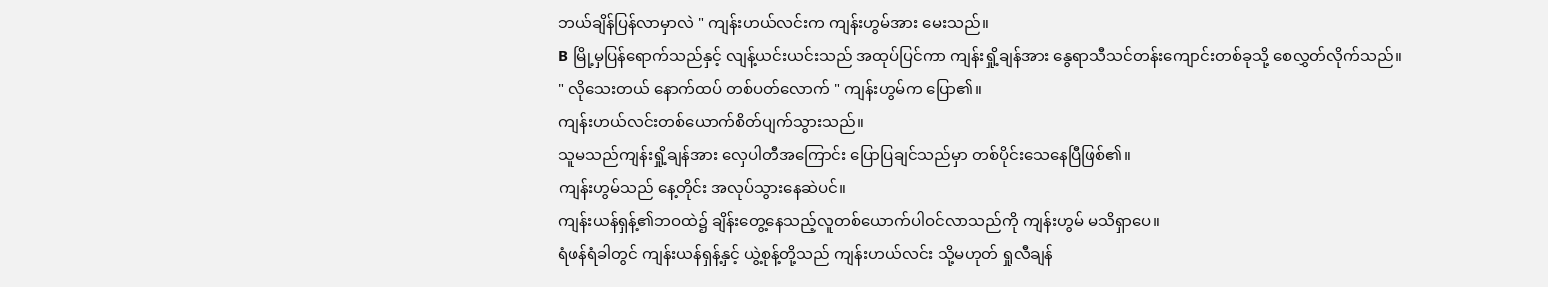ဘယ်ချိန်ပြန်လာမှာလဲ " ကျန်းဟယ်လင်းက ကျန်းဟွမ်အား မေးသည်။
B မြို့မှပြန်ရောက်သည်နှင့် လျန့်ယင်းယင်းသည် အထုပ်ပြင်ကာ ကျန်းရှို့ချန်အား နွေရာသီသင်တန်းကျောင်းတစ်ခုသို့ စေလွှတ်လိုက်သည်။
" လိုသေးတယ် နောက်ထပ် တစ်ပတ်လောက် " ကျန်းဟွမ်က ပြော၏။
ကျန်းဟယ်လင်းတစ်ယောက်စိတ်ပျက်သွားသည်။
သူမသည်ကျန်းရှို့ချန်အား လှေပါတီအကြောင်း ပြောပြချင်သည်မှာ တစ်ပိုင်းသေနေပြီဖြစ်၏။
ကျန်းဟွမ်သည် နေ့တိုင်း အလုပ်သွားနေဆဲပင်။
ကျန်းယန်ရှန့်၏ဘဝထဲ၌ ချိန်းတွေ့နေသည့်လူတစ်ယောက်ပါဝင်လာသည်ကို ကျန်းဟွမ် မသိရှာပေ။
ရံဖန်ရံခါတွင် ကျန်းယန်ရှန့်နှင့် ယွဲ့စုန့်တို့သည် ကျန်းဟယ်လင်း သို့မဟုတ် ရှုလီချန်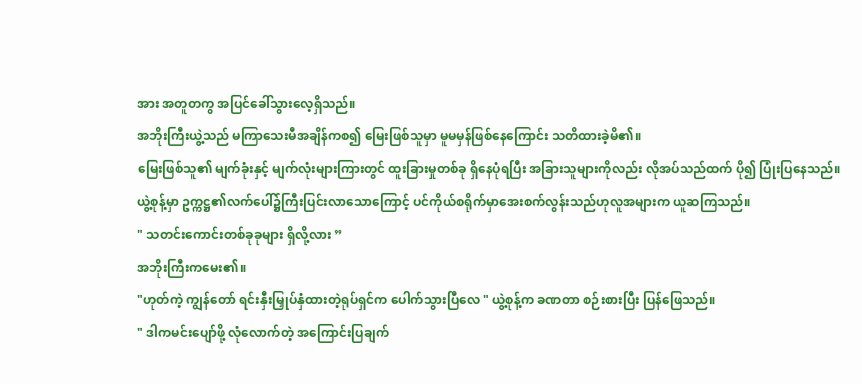အား အတူတကွ အပြင်ခေါ်သွားလေ့ရှိသည်။
အဘိုးကြီးယွဲ့သည် မကြာသေးမီအချိန်ကစ၍ မြေးဖြစ်သူမှာ မူမမှန်ဖြစ်နေကြောင်း သတိထားခဲ့မိ၏။
မြေးဖြစ်သူ၏ မျက်ခုံးနှင့် မျက်လုံးများကြားတွင် ထူးခြားမှုတစ်ခု ရှိနေပုံရပြီး အခြားသူများကိုလည်း လိုအပ်သည်ထက် ပို၍ ပြုံးပြနေသည်။
ယွဲ့စုန့်မှာ ဥက္ကဋ္ဌ၏လက်ပေါ်၌ကြီးပြင်းလာသောကြောင့် ပင်ကိုယ်စရိုက်မှာအေးစက်လွန်းသည်ဟုလူအများက ယူဆကြသည်။
" သတင်းကောင်းတစ်ခုခုများ ရှိလို့လား ”
အဘိုးကြီးကမေး၏။
"ဟုတ်ကဲ့ ကျွန်တော် ရင်းနှီးမြှုပ်နှံထားတဲ့ရုပ်ရှင်က ပေါက်သွားပြီလေ " ယွဲ့စုန့်က ခဏတာ စဉ်းစားပြီး ပြန်ဖြေသည်။
" ဒါကမင်းပျော်ဖို့ လုံလောက်တဲ့ အကြောင်းပြချက်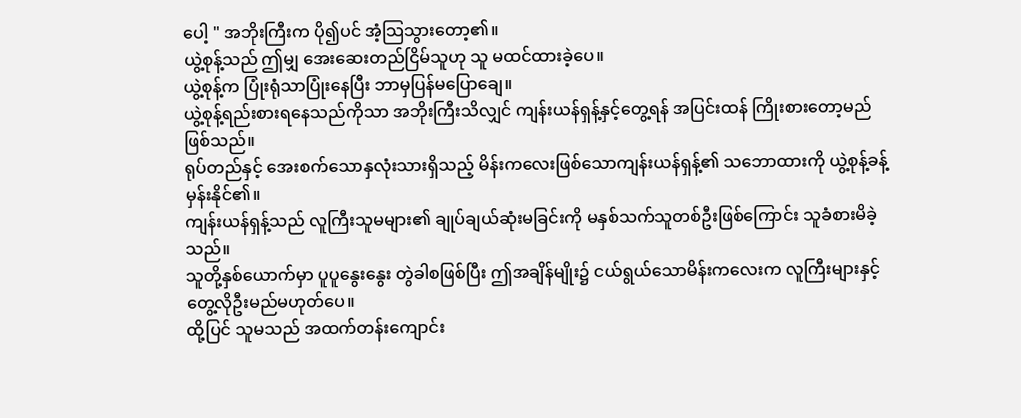ပေါ့ " အဘိုးကြီးက ပို၍ပင် အံ့သြသွားတော့၏။
ယွဲ့စုန့်သည် ဤမျှ အေးဆေးတည်ငြိမ်သူဟု သူ မထင်ထားခဲ့ပေ။
ယွဲ့စုန့်က ပြုံးရုံသာပြုံးနေပြီး ဘာမှပြန်မပြောချေ။
ယွဲ့စုန့်ရည်းစားရနေသည်ကိုသာ အဘိုးကြီးသိလျှင် ကျန်းယန်ရှန့်နှင့်တွေ့ရန် အပြင်းထန် ကြိုးစားတော့မည်ဖြစ်သည်။
ရုပ်တည်နှင့် အေးစက်သောနှလုံးသားရှိသည့် မိန်းကလေးဖြစ်သောကျန်းယန်ရှန့်၏ သဘောထားကို ယွဲ့စုန့်ခန့်မှန်းနိုင်၏။
ကျန်းယန်ရှန့်သည် လူကြီးသူမများ၏ ချုပ်ချယ်ဆုံးမခြင်းကို မနှစ်သက်သူတစ်ဦးဖြစ်ကြောင်း သူခံစားမိခဲ့သည်။
သူတို့နှစ်ယောက်မှာ ပူပူနွေးနွေး တွဲခါစဖြစ်ပြီး ဤအချိန်မျိုး၌ ငယ်ရွယ်သောမိန်းကလေးက လူကြီးများနှင့်တွေ့လိုဦးမည်မဟုတ်ပေ။
ထို့ပြင် သူမသည် အထက်တန်းကျောင်း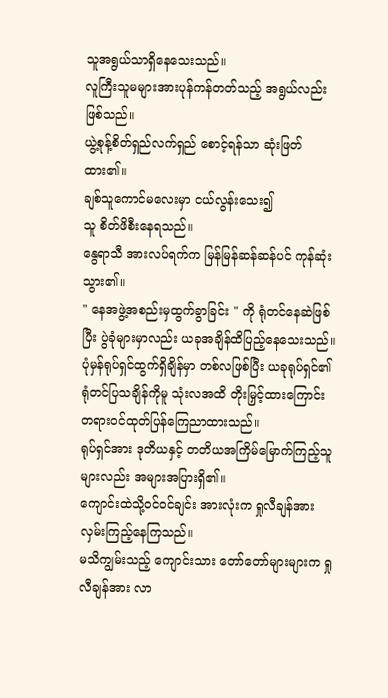သူအရွယ်သာရှိနေသေးသည်။
လူကြီးသူမများအားပုန်ကန်တတ်သည့် အရွယ်လည်းဖြစ်သည်။
ယွဲ့စုန့်စိတ်ရှည်လက်ရှည် စောင့်ရန်သာ ဆုံးဖြတ်ထား၏။
ချစ်သူကောင်မလေးမှာ ငယ်လွန်းသေး၍
သူ စိတ်ဖိစီးနေရသည်။
နွေရာသီ အားလပ်ရက်က မြန်မြန်ဆန်ဆန်ပင် ကုန်ဆုံးသွား၏။
" နေအဖွဲ့အစည်းမှထွက်ခွာခြင်း " ကို ရုံတင်နေဆဲဖြစ်ပြီး ပွဲခုံများမှာလည်း ယခုအချိန်ထိပြည့်နေသေးသည်။
ပုံမှန်ရုပ်ရှင်ထွက်ရှိချိန်မှာ တစ်လဖြစ်ပြီး ယခုရုပ်ရှင်၏ ရုံတင်ပြသချိန်ကိုမူ သုံးလအထိ တိုးမြှင့်ထားကြောင်း တရားဝင်ထုတ်ပြန်ကြေညာထားသည်။
ရုပ်ရှင်အား ဒုတိယနှင့် တတိယအကြိမ်မြောက်ကြည့်သူများလည်း အများအပြားရှိ၏။
ကျောင်းထဲသို့ဝင်ဝင်ချင်း အားလုံးက ရှုလီချန်အား လှမ်းကြည့်နေကြသည်။
မသိကျွမ်းသည့် ကျောင်းသား တော်တော်များများက ရှုလီချန်အား လာ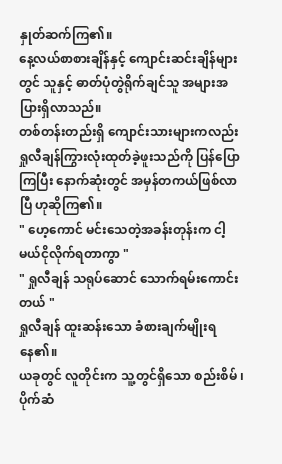နှုတ်ဆက်ကြ၏။
နေ့လယ်စာစားချိန်နှင့် ကျောင်းဆင်းချိန်များတွင် သူနှင့် ဓာတ်ပုံတွဲရိုက်ချင်သူ အများအပြားရှိလာသည်။
တစ်တန်းတည်းရှိ ကျောင်းသားများကလည်း ရှုလီချန်ကြွားလုံးထုတ်ခဲ့ဖူးသည်ကို ပြန်ပြောကြပြီး နောက်ဆုံးတွင် အမှန်တကယ်ဖြစ်လာပြီ ဟုဆိုကြ၏။
" ဟေ့ကောင် မင်းသေတဲ့အခန်းတုန်းက ငါ့မယ်ငိုလိုက်ရတာကွာ "
" ရှုလီချန် သရုပ်ဆောင် သောက်ရမ်းကောင်းတယ် "
ရှုလီချန် ထူးဆန်းသော ခံစားချက်မျိုးရနေ၏။
ယခုတွင် လူတိုင်းက သူ့တွင်ရှိသော စည်းစိမ် ၊ ပိုက်ဆံ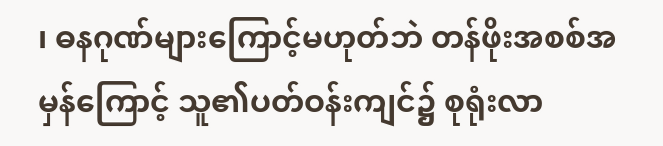၊ ဓနဂုဏ်များကြောင့်မဟုတ်ဘဲ တန်ဖိုးအစစ်အမှန်ကြောင့် သူ၏ပတ်ဝန်းကျင်၌ စုရုံးလာ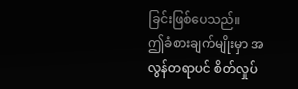ခြင်းဖြစ်ပေသည်။
ဤခံစားချက်မျိုးမှာ အလွန်တရာပင် စိတ်လှုပ်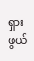ရှားဖွယ်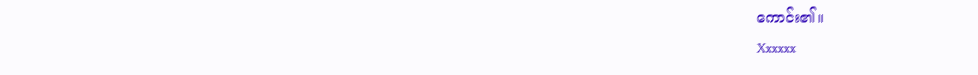ကောင်း၏။
Xxxxxx